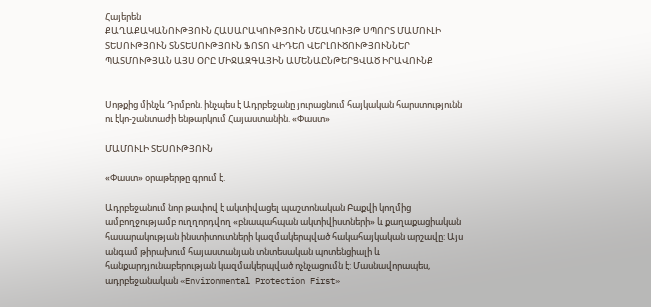Հայերեն
ՔԱՂԱՔԱԿԱՆՈՒԹՅՈՒՆ ՀԱՍԱՐԱԿՈՒԹՅՈՒՆ ՄՇԱԿՈՒՅԹ ՍՊՈՐՏ ՄԱՄՈՒԼԻ ՏԵՍՈՒԹՅՈՒՆ ՏՆՏԵՍՈՒԹՅՈՒՆ ՖՈՏՈ ՎԻԴԵՈ ՎԵՐԼՈՒԾՈՒԹՅՈՒՆՆԵՐ ՊԱՏՄՈՒԹՅԱՆ ԱՅՍ ՕՐԸ ՄԻՋԱԶԳԱՅԻՆ ԱՄԵՆԱԸՆԹԵՐՑՎԱԾ ԻՐԱՎՈՒՆՔ


Սոթքից մինչև Դրմբոն. ինչպես է Ադրբեջանը յուրացնում հայկական հարստությունն ու էկո-շանտաժի ենթարկում Հայաստանին. «Փաստ»

ՄԱՄՈՒԼԻ ՏԵՍՈՒԹՅՈՒՆ

«Փաստ» օրաթերթը գրում է.

Ադրբեջանում նոր թափով է ակտիվացել պաշտոնական Բաքվի կողմից ամբողջությամբ ուղղորդվող «բնապահպան ակտիվիստների» և քաղաքացիական հասարակության ինստիտուտների կազմակերպված հակահայկական արշավը: Այս անգամ թիրախում հայաստանյան տնտեսական պոտենցիալի և հանքարդյունաբերության կազմակերպված ոչնչացումն է: Մասնավորապես, ադրբեջանական «Environmental Protection First»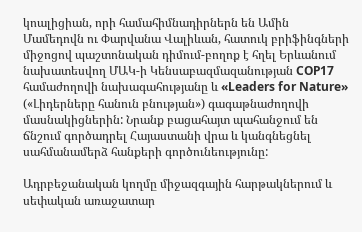կոալիցիան, որի համահիմնադիրներն են Ամին Մամեդովն ու Փարվանա Վալիևան, հատուկ բրիֆինգների միջոցով պաշտոնական դիմում-բողոք է հղել Երևանում նախատեսվող ՄԱԿ-ի Կենսաբազմազանության COP17 համաժողովի նախագահությանը և «Leaders for Nature» («Լիդերները հանուն բնության») գագաթնաժողովի մասնակիցներին: Նրանք բացահայտ պահանջում են ճնշում գործադրել Հայաստանի վրա և կանգնեցնել սահմանամերձ հանքերի գործունեությունը:

Ադրբեջանական կողմը միջազգային հարթակներում և սեփական առաջատար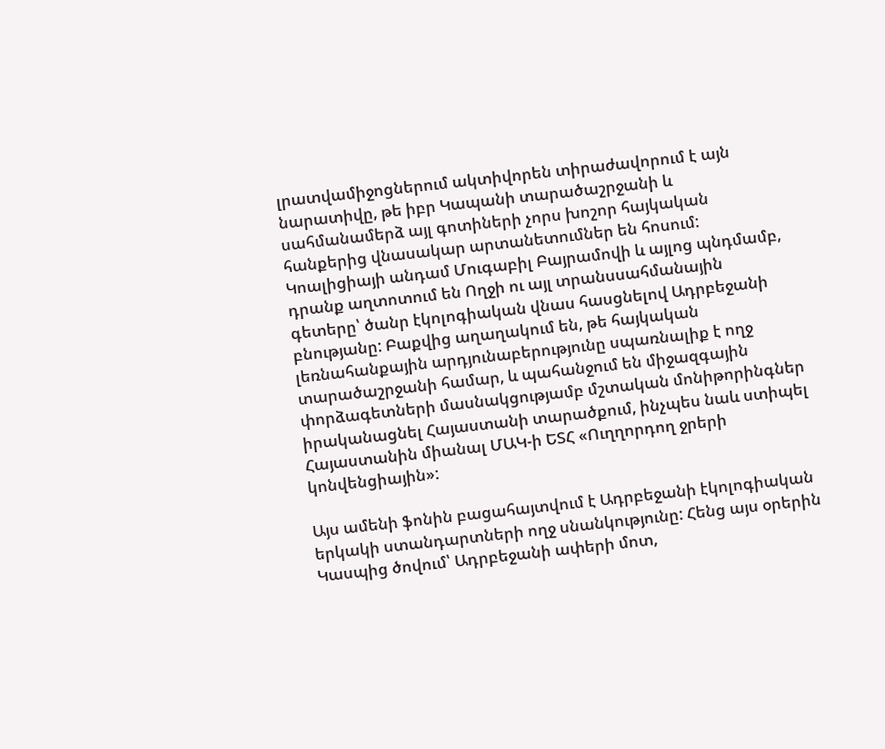լրատվամիջոցներում ակտիվորեն տիրաժավորում է այն նարատիվը, թե իբր Կապանի տարածաշրջանի և սահմանամերձ այլ գոտիների չորս խոշոր հայկական հանքերից վնասակար արտանետումներ են հոսում: Կոալիցիայի անդամ Մուգաբիլ Բայրամովի և այլոց պնդմամբ, դրանք աղտոտում են Ողջի ու այլ տրանսսահմանային գետերը՝ ծանր էկոլոգիական վնաս հասցնելով Ադրբեջանի բնությանը: Բաքվից աղաղակում են, թե հայկական լեռնահանքային արդյունաբերությունը սպառնալիք է ողջ տարածաշրջանի համար, և պահանջում են միջազգային փորձագետների մասնակցությամբ մշտական մոնիթորինգներ իրականացնել Հայաստանի տարածքում, ինչպես նաև ստիպել Հայաստանին միանալ ՄԱԿ-ի ԵՏՀ «Ուղղորդող ջրերի կոնվենցիային»:

Այս ամենի ֆոնին բացահայտվում է Ադրբեջանի էկոլոգիական երկակի ստանդարտների ողջ սնանկությունը: Հենց այս օրերին Կասպից ծովում՝ Ադրբեջանի ափերի մոտ,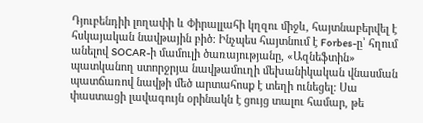Դյուբենդիի լողափի և Փիրալլահի կղզու միջև, հայտնաբերվել է հսկայական նավթային բիծ: Ինչպես հայտնում է Forbes-ը՝ հղում անելով SOCAR-ի մամուլի ծառայությանը, «Ազնեֆտին» պատկանող ստորջրյա նավթամուղի մեխանիկական վնասման պատճառով նավթի մեծ արտահոսք է տեղի ունեցել: Սա փաստացի լավագույն օրինակն է ցույց տալու համար, թե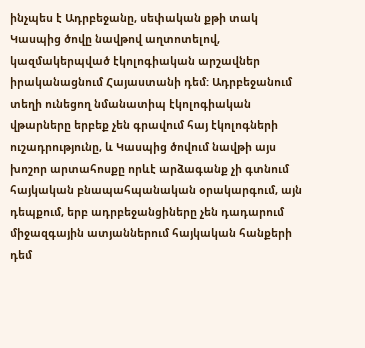ինչպես է Ադրբեջանը, սեփական քթի տակ Կասպից ծովը նավթով աղտոտելով, կազմակերպված էկոլոգիական արշավներ իրականացնում Հայաստանի դեմ: Ադրբեջանում տեղի ունեցող նմանատիպ էկոլոգիական վթարները երբեք չեն գրավում հայ էկոլոգների ուշադրությունը, և Կասպից ծովում նավթի այս խոշոր արտահոսքը որևէ արձագանք չի գտնում հայկական բնապահպանական օրակարգում, այն դեպքում, երբ ադրբեջանցիները չեն դադարում միջազգային ատյաններում հայկական հանքերի դեմ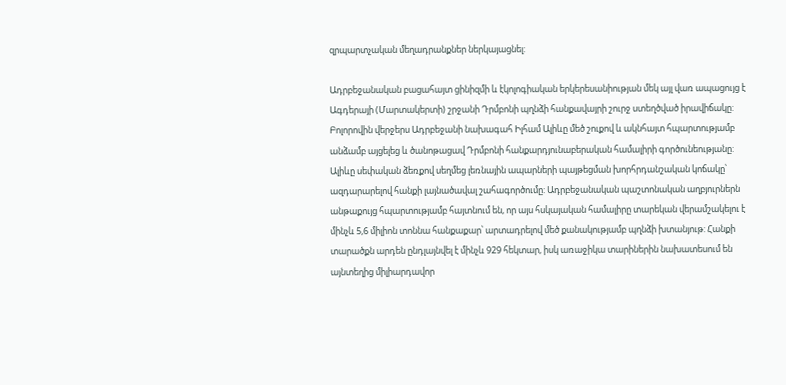զրպարտչական մեղադրանքներ ներկայացնել:

Ադրբեջանական բացահայտ ցինիզմի և էկոլոգիական երկերեսանիության մեկ այլ վառ ապացույց է Ագդերայի (Մարտակերտի) շրջանի Դրմբոնի պղնձի հանքավայրի շուրջ ստեղծված իրավիճակը: Բոլորովին վերջերս Ադրբեջանի նախագահ Իլհամ Ալիևը մեծ շուքով և ակնհայտ հպարտությամբ անձամբ այցելեց և ծանոթացավ Դրմբոնի հանքարդյունաբերական համալիրի գործունեությանը: Ալիևը սեփական ձեռքով սեղմեց լեռնային ապարների պայթեցման խորհրդանշական կոճակը՝ ազդարարելով հանքի լայնածավալ շահագործումը: Ադրբեջանական պաշտոնական աղբյուրներն անթաքույց հպարտությամբ հայտնում են, որ այս հսկայական համալիրը տարեկան վերամշակելու է մինչև 5,6 միլիոն տոննա հանքաքար՝ արտադրելով մեծ քանակությամբ պղնձի խտանյութ: Հանքի տարածքն արդեն ընդլայնվել է մինչև 929 հեկտար, իսկ առաջիկա տարիներին նախատեսում են այնտեղից միլիարդավոր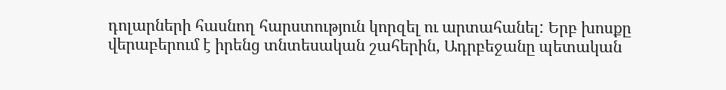դոլարների հասնող հարստություն կորզել ու արտահանել: Երբ խոսքը վերաբերում է իրենց տնտեսական շահերին, Ադրբեջանը պետական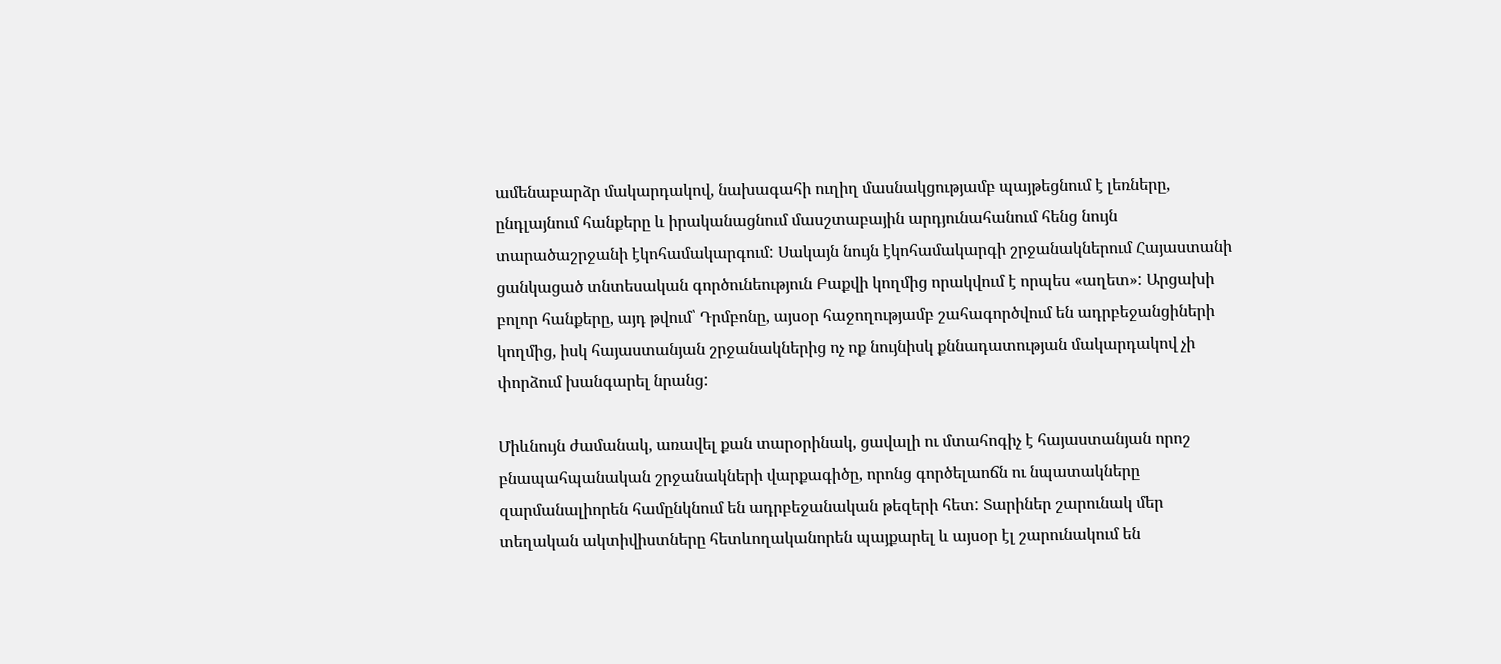ամենաբարձր մակարդակով, նախագահի ուղիղ մասնակցությամբ պայթեցնում է լեռները, ընդլայնում հանքերը և իրականացնում մասշտաբային արդյունահանում հենց նույն տարածաշրջանի էկոհամակարգում: Սակայն նույն էկոհամակարգի շրջանակներում Հայաստանի ցանկացած տնտեսական գործունեություն Բաքվի կողմից որակվում է որպես «աղետ»: Արցախի բոլոր հանքերը, այդ թվում՝ Դրմբոնը, այսօր հաջողությամբ շահագործվում են ադրբեջանցիների կողմից, իսկ հայաստանյան շրջանակներից ոչ ոք նույնիսկ քննադատության մակարդակով չի փորձում խանգարել նրանց:

Միևնույն ժամանակ, առավել քան տարօրինակ, ցավալի ու մտահոգիչ է հայաստանյան որոշ բնապահպանական շրջանակների վարքագիծը, որոնց գործելաոճն ու նպատակները զարմանալիորեն համընկնում են ադրբեջանական թեզերի հետ: Տարիներ շարունակ մեր տեղական ակտիվիստները հետևողականորեն պայքարել և այսօր էլ շարունակում են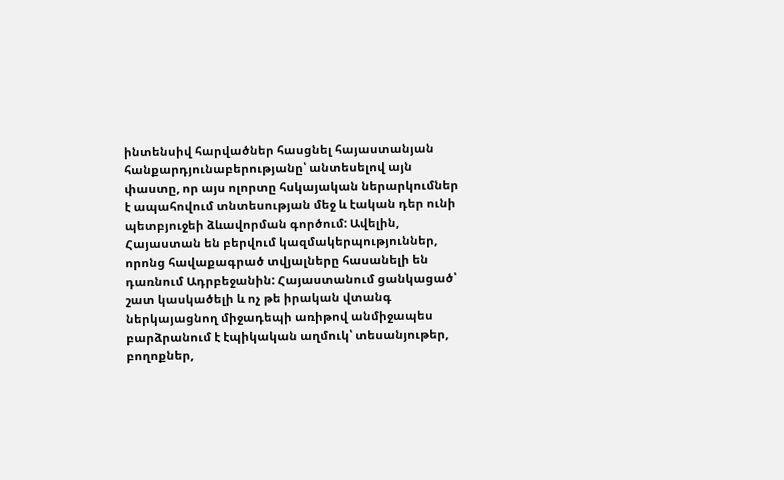ինտենսիվ հարվածներ հասցնել հայաստանյան հանքարդյունաբերությանը՝ անտեսելով այն փաստը, որ այս ոլորտը հսկայական ներարկումներ է ապահովում տնտեսության մեջ և էական դեր ունի պետբյուջեի ձևավորման գործում: Ավելին, Հայաստան են բերվում կազմակերպություններ, որոնց հավաքագրած տվյալները հասանելի են դառնում Ադրբեջանին: Հայաստանում ցանկացած՝ շատ կասկածելի և ոչ թե իրական վտանգ ներկայացնող միջադեպի առիթով անմիջապես բարձրանում է էպիկական աղմուկ՝ տեսանյութեր, բողոքներ,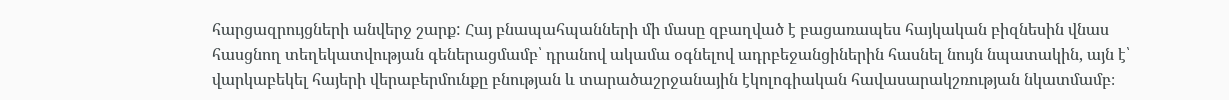հարցազրույցների անվերջ շարք: Հայ բնապահպանների մի մասը զբաղված է բացառապես հայկական բիզնեսին վնաս հասցնող տեղեկատվության գեներացմամբ՝ դրանով ակամա օգնելով ադրբեջանցիներին հասնել նույն նպատակին, այն է՝ վարկաբեկել հայերի վերաբերմունքը բնության և տարածաշրջանային էկոլոգիական հավասարակշռության նկատմամբ։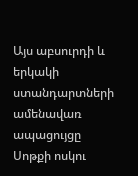Այս աբսուրդի և երկակի ստանդարտների ամենավառ ապացույցը Սոթքի ոսկու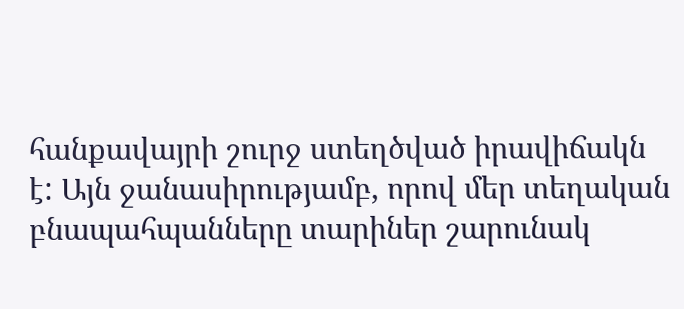հանքավայրի շուրջ ստեղծված իրավիճակն է: Այն ջանասիրությամբ, որով մեր տեղական բնապահպանները տարիներ շարունակ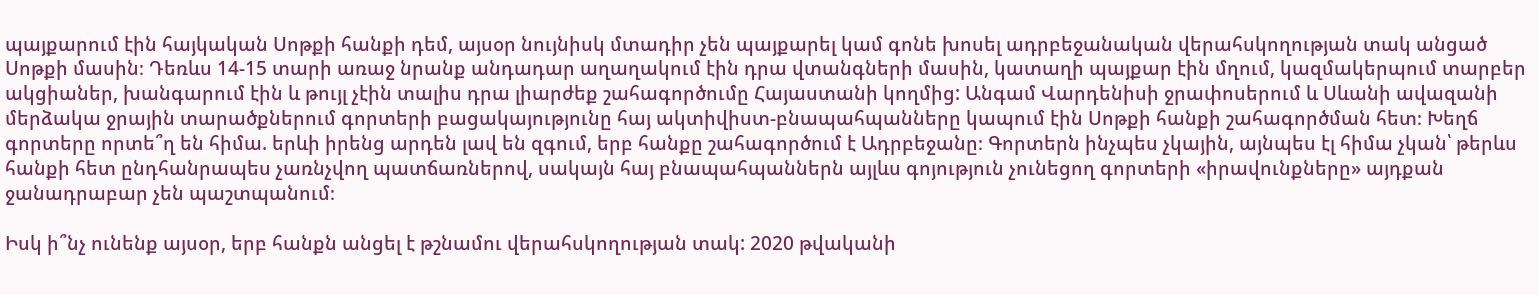պայքարում էին հայկական Սոթքի հանքի դեմ, այսօր նույնիսկ մտադիր չեն պայքարել կամ գոնե խոսել ադրբեջանական վերահսկողության տակ անցած Սոթքի մասին։ Դեռևս 14-15 տարի առաջ նրանք անդադար աղաղակում էին դրա վտանգների մասին, կատաղի պայքար էին մղում, կազմակերպում տարբեր ակցիաներ, խանգարում էին և թույլ չէին տալիս դրա լիարժեք շահագործումը Հայաստանի կողմից: Անգամ Վարդենիսի ջրափոսերում և Սևանի ավազանի մերձակա ջրային տարածքներում գորտերի բացակայությունը հայ ակտիվիստ-բնապահպանները կապում էին Սոթքի հանքի շահագործման հետ։ Խեղճ գորտերը որտե՞ղ են հիմա. երևի իրենց արդեն լավ են զգում, երբ հանքը շահագործում է Ադրբեջանը։ Գորտերն ինչպես չկային, այնպես էլ հիմա չկան՝ թերևս հանքի հետ ընդհանրապես չառնչվող պատճառներով, սակայն հայ բնապահպաններն այլևս գոյություն չունեցող գորտերի «իրավունքները» այդքան ջանադրաբար չեն պաշտպանում։

Իսկ ի՞նչ ունենք այսօր, երբ հանքն անցել է թշնամու վերահսկողության տակ: 2020 թվականի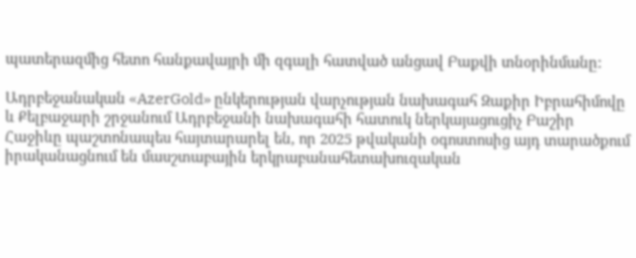պատերազմից հետո հանքավայրի մի զգալի հատված անցավ Բաքվի տնօրինմանը:

Ադրբեջանական «AzerGold» ընկերության վարչության նախագահ Զաքիր Իբրահիմովը և Քելբաջարի շրջանում Ադրբեջանի նախագահի հատուկ ներկայացուցիչ Բաշիր Հաջիևը պաշտոնապես հայտարարել են, որ 2025 թվականի օգոստոսից այդ տարածքում իրականացնում են մասշտաբային երկրաբանահետախուզական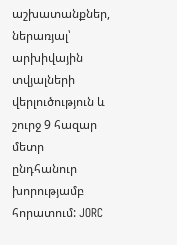աշխատանքներ, ներառյալ՝ արխիվային տվյալների վերլուծություն և շուրջ 9 հազար մետր ընդհանուր խորությամբ հորատում: JORC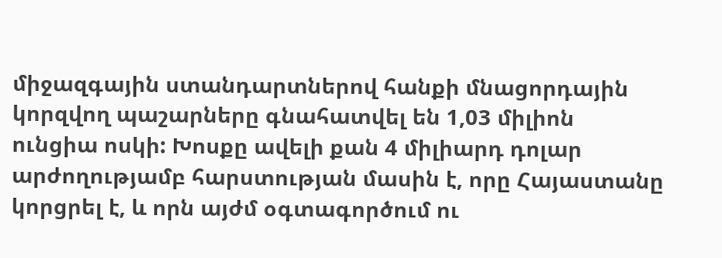միջազգային ստանդարտներով հանքի մնացորդային կորզվող պաշարները գնահատվել են 1,03 միլիոն ունցիա ոսկի: Խոսքը ավելի քան 4 միլիարդ դոլար արժողությամբ հարստության մասին է, որը Հայաստանը կորցրել է, և որն այժմ օգտագործում ու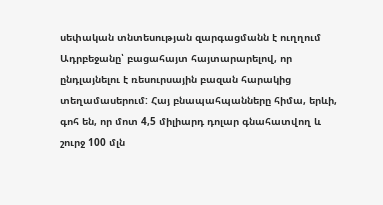սեփական տնտեսության զարգացմանն է ուղղում Ադրբեջանը՝ բացահայտ հայտարարելով, որ ընդլայնելու է ռեսուրսային բազան հարակից տեղամասերում: Հայ բնապահպանները հիմա, երևի, գոհ են, որ մոտ 4,5 միլիարդ դոլար գնահատվող և շուրջ 100 մլն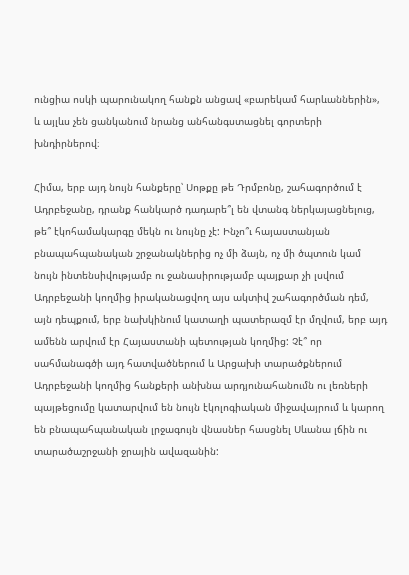ունցիա ոսկի պարունակող հանքն անցավ «բարեկամ հարևաններին», և այլևս չեն ցանկանում նրանց անհանգստացնել գորտերի խնդիրներով։

Հիմա, երբ այդ նույն հանքերը՝ Սոթքը թե Դրմբոնը, շահագործում է Ադրբեջանը, դրանք հանկարծ դադարե՞լ են վտանգ ներկայացնելուց, թե՞ էկոհամակարգը մեկն ու նույնը չէ: Ինչո՞ւ հայաստանյան բնապահպանական շրջանակներից ոչ մի ձայն, ոչ մի ծպտուն կամ նույն ինտենսիվությամբ ու ջանասիրությամբ պայքար չի լսվում Ադրբեջանի կողմից իրականացվող այս ակտիվ շահագործման դեմ, այն դեպքում, երբ նախկինում կատաղի պատերազմ էր մղվում, երբ այդ ամենն արվում էր Հայաստանի պետության կողմից: Չէ՞ որ սահմանագծի այդ հատվածներում և Արցախի տարածքներում Ադրբեջանի կողմից հանքերի անխնա արդյունահանումն ու լեռների պայթեցումը կատարվում են նույն էկոլոգիական միջավայրում և կարող են բնապահպանական լրջագույն վնասներ հասցնել Սևանա լճին ու տարածաշրջանի ջրային ավազանին: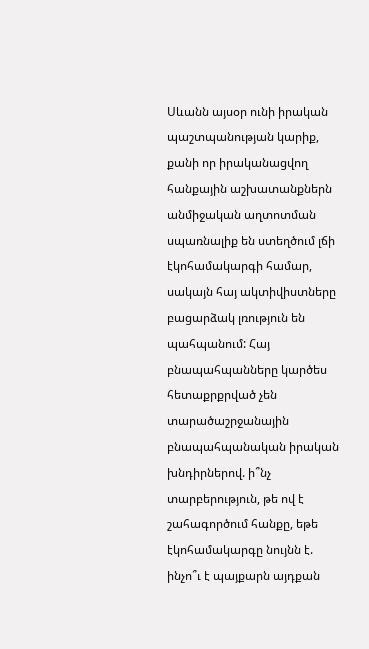Սևանն այսօր ունի իրական պաշտպանության կարիք, քանի որ իրականացվող հանքային աշխատանքներն անմիջական աղտոտման սպառնալիք են ստեղծում լճի էկոհամակարգի համար, սակայն հայ ակտիվիստները բացարձակ լռություն են պահպանում: Հայ բնապահպանները կարծես հետաքրքրված չեն տարածաշրջանային բնապահպանական իրական խնդիրներով. ի՞նչ տարբերություն, թե ով է շահագործում հանքը, եթե էկոհամակարգը նույնն է. ինչո՞ւ է պայքարն այդքան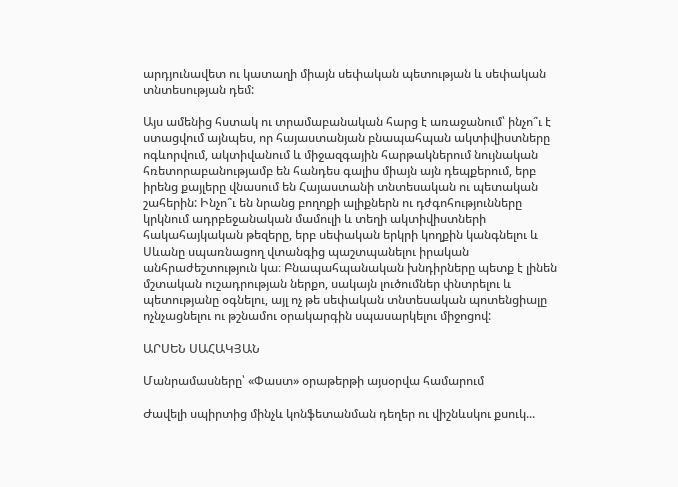արդյունավետ ու կատաղի միայն սեփական պետության և սեփական տնտեսության դեմ:

Այս ամենից հստակ ու տրամաբանական հարց է առաջանում՝ ինչո՞ւ է ստացվում այնպես, որ հայաստանյան բնապահպան ակտիվիստները ոգևորվում, ակտիվանում և միջազգային հարթակներում նույնական հռետորաբանությամբ են հանդես գալիս միայն այն դեպքերում, երբ իրենց քայլերը վնասում են Հայաստանի տնտեսական ու պետական շահերին: Ինչո՞ւ են նրանց բողոքի ալիքներն ու դժգոհությունները կրկնում ադրբեջանական մամուլի և տեղի ակտիվիստների հակահայկական թեզերը, երբ սեփական երկրի կողքին կանգնելու և Սևանը սպառնացող վտանգից պաշտպանելու իրական անհրաժեշտություն կա։ Բնապահպանական խնդիրները պետք է լինեն մշտական ուշադրության ներքո, սակայն լուծումներ փնտրելու և պետությանը օգնելու, այլ ոչ թե սեփական տնտեսական պոտենցիալը ոչնչացնելու ու թշնամու օրակարգին սպասարկելու միջոցով:

ԱՐՍԵՆ ՍԱՀԱԿՅԱՆ

Մանրամասները՝ «Փաստ» օրաթերթի այսօրվա համարում

Ժավելի սպիրտից մինչև կոնֆետանման դեղեր ու վիշնևսկու քսուկ...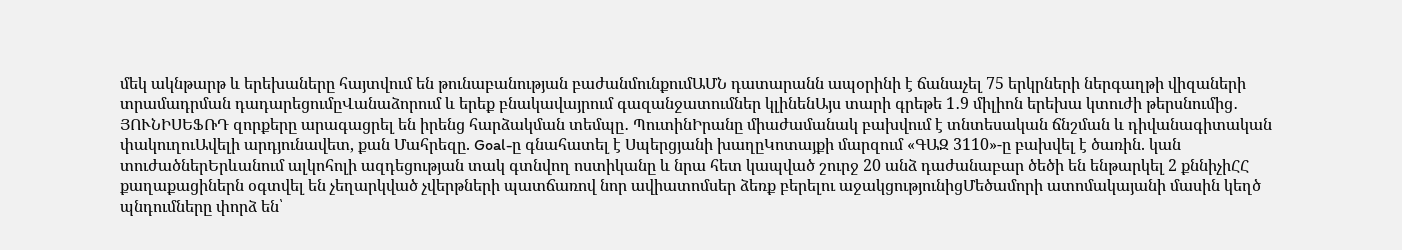մեկ ակնթարթ և երեխաները հայտվում են թունաբանության բաժանմունքումԱՄՆ դատարանն ապօրինի է ճանաչել 75 երկրների ներգաղթի վիզաների տրամադրման դադարեցումըՎանաձորում և երեք բնակավայրում գազանջատումներ կլինենԱյս տարի գրեթե 1․9 միլիոն երեխա կտուժի թերսնումից․ ՅՈՒՆԻՍԵՖՌԴ զորքերը արագացրել են իրենց հարձակման տեմպը․ ՊուտինԻրանը միաժամանակ բախվում է տնտեսական ճնշման և դիվանագիտական փակուղուԱվելի արդյունավետ, քան Մահրեզը. Goal-ը գնահատել է Սպերցյանի խաղըԿոտայքի մարզում «ԳԱԶ 3110»-ը բախվել է ծառին. կան տուժածներԵրևանում ալկոհոլի ազդեցության տակ գտնվող ոստիկանը և նրա հետ կապված շուրջ 20 անձ դաժանաբար ծեծի են ենթարկել 2 քննիչիՀՀ քաղաքացիներն օգտվել են չեղարկված չվերթների պատճառով նոր ավիատոմսեր ձեռք բերելու աջակցությունիցՄեծամորի ատոմակայանի մասին կեղծ պնդումները փորձ են՝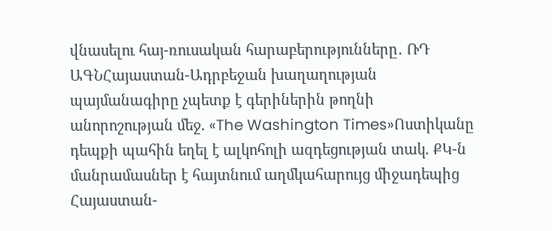վնասելու հայ-ռուսական հարաբերությունները․ ՌԴ ԱԳՆՀայաստան-Ադրբեջան խաղաղության պայմանագիրը չպետք է գերիներին թողնի անորոշության մեջ. «The Washington Times»Ոստիկանը դեպքի պահին եղել է ալկոհոլի ազդեցության տակ. ՔԿ-ն մանրամասներ է հայտնում աղմկահարույց միջադեպից Հայաստան-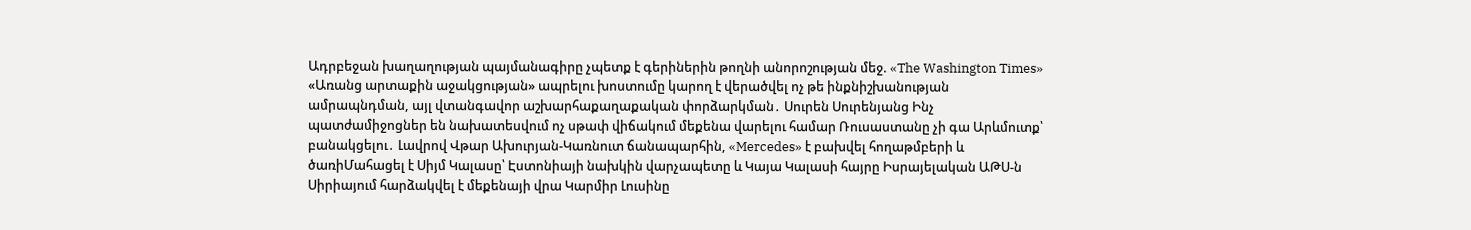Ադրբեջան խաղաղության պայմանագիրը չպետք է գերիներին թողնի անորոշության մեջ. «The Washington Times» «Առանց արտաքին աջակցության» ապրելու խոստումը կարող է վերածվել ոչ թե ինքնիշխանության ամրապնդման, այլ վտանգավոր աշխարհաքաղաքական փորձարկման․ Սուրեն Սուրենյանց Ինչ պատժամիջոցներ են նախատեսվում ոչ սթափ վիճակում մեքենա վարելու համար Ռուսաստանը չի գա Արևմուտք՝ բանակցելու․ Լավրով Վթար Ախուրյան-Կառնուտ ճանապարհին, «Mercedes» է բախվել հողաթմբերի և ծառիՄահացել է Սիյմ Կալասը՝ Էստոնիայի նախկին վարչապետը և Կայա Կալասի հայրը Իսրայելական ԱԹՍ-ն Սիրիայում հարձակվել է մեքենայի վրա Կարմիր Լուսինը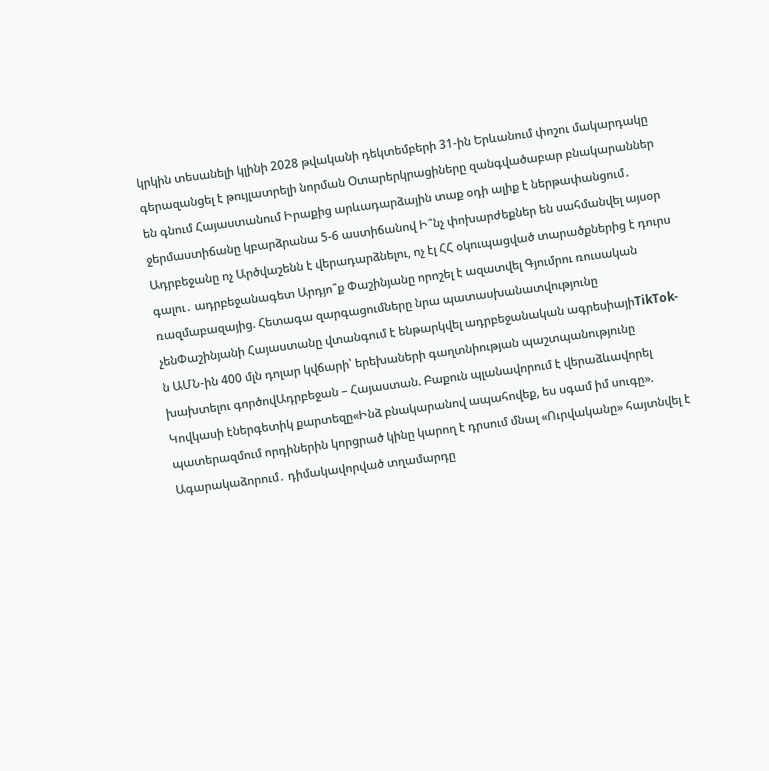կրկին տեսանելի կլինի 2028 թվականի դեկտեմբերի 31-ին Երևանում փոշու մակարդակը գերազանցել է թույլատրելի նորման Օտարերկրացիները զանգվածաբար բնակարաններ են գնում Հայաստանում Իրաքից արևադարձային տաք օդի ալիք է ներթափանցում․ ջերմաստիճանը կբարձրանա 5-6 աստիճանով Ի՞նչ փոխարժեքներ են սահմանվել այսօր Ադրբեջանը ոչ Արծվաշենն է վերադարձնելու, ոչ էլ ՀՀ օկուպացված տարածքներից է դուրս գալու․ ադրբեջանագետ Արդյո՞ք Փաշինյանը որոշել է ազատվել Գյումրու ռուսական ռազմաբազայից. Հետագա զարգացումները նրա պատասխանատվությունը չենՓաշինյանի Հայաստանը վտանգում է ենթարկվել ադրբեջանական ագրեսիայիTikTok-ն ԱՄՆ-ին 400 մլն դոլար կվճարի՝ երեխաների գաղտնիության պաշտպանությունը խախտելու գործովԱդրբեջան – Հայաստան. Բաքուն պլանավորում է վերաձևավորել Կովկասի էներգետիկ քարտեզը«Ինձ բնակարանով ապահովեք, ես սգամ իմ սուգը». պատերազմում որդիներին կորցրած կինը կարող է դրսում մնալ «Ուրվականը» հայտնվել է Ագարակաձորում․ դիմակավորված տղամարդը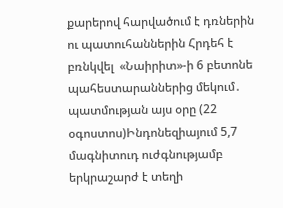քարերով հարվածում է դռներին ու պատուհաններին Հրդեհ է բռնկվել  «Նաիրիտ»-ի 6 բետոնե պահեստարաններից մեկում․ պատմության այս օրը (22 օգոստոս)Ինդոնեզիայում 5,7 մագնիտուդ ուժգնությամբ երկրաշարժ է տեղի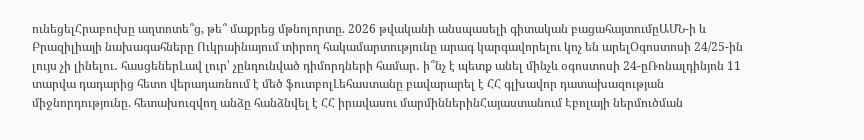ունեցելՀրաբուխը աղտոտե՞ց, թե՞ մաքրեց մթնոլորտը. 2026 թվականի անսպասելի գիտական բացահայտումըԱՄՆ-ի և Բրազիլիայի նախագահները Ուկրաինայում տիրող հակամարտությունը արագ կարգավորելու կոչ են արելՕգոստոսի 24/25-ին լույս չի լինելու․ հասցեներԼավ լուր՝ չընդունված դիմորդների համար․ ի՞նչ է պետք անել մինչև օգոստոսի 24-ըՌոնալդինյոն 11 տարվա դադարից հետո վերադառնում է մեծ ֆուտբոլԼեհաստանը բավարարել է ՀՀ գլխավոր դատախազության միջնորդությունը. հետախուզվող անձը հանձնվել է ՀՀ իրավասու մարմիններինՀայաստանում Էբոլայի ներմուծման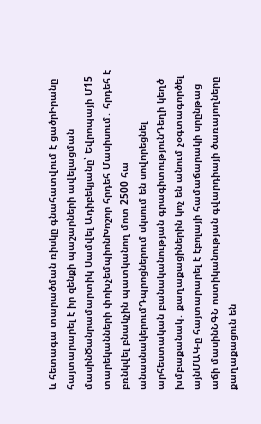և հետագա տարածման ռիսկը գնահատվում է ցածրԻրանը հայտարարել է իր զենքի պաշարների ավելացման մասինԾանրամարտիկ Սամվել Ադիբեկյանը՝ Եվրոպայի Մ15 տարեկանների փոխչեմպիոնԽոշոր հրդեհ Մասիսում․ հրդեհ է բռնկվել բնակչին պատկանող մոտ 2500 հա անասնակերումԴպրոցներում սկսում են սովորեցնել արհեստական բանականության գրագիտությունԴեղի կեղծ խմբաքանակ․ քաղաքացիներին կոչ են անում չօգտագործել այնՄԱԿ-ը հայտարարել է էբոլայի համաճարակի սրընթաց աճի մասինՆԳՆ ոստիկանության գվարդիայի ծառայողները քաղաքացուն են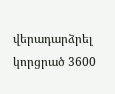վերադարձրել կորցրած 3600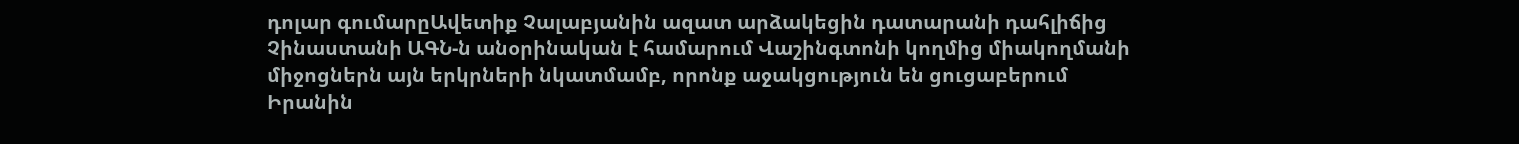դոլար գումարըԱվետիք Չալաբյանին ազատ արձակեցին դատարանի դահլիճից Չինաստանի ԱԳՆ-ն անօրինական է համարում Վաշինգտոնի կողմից միակողմանի միջոցներն այն երկրների նկատմամբ, որոնք աջակցություն են ցուցաբերում Իրանին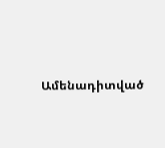Ամենադիտված